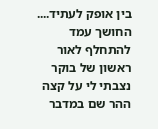בין אופק לעתיד....
החושך עמד להתחלף לאור ראשון של בוקר נצבתי לי על קצה ההר שם במדבר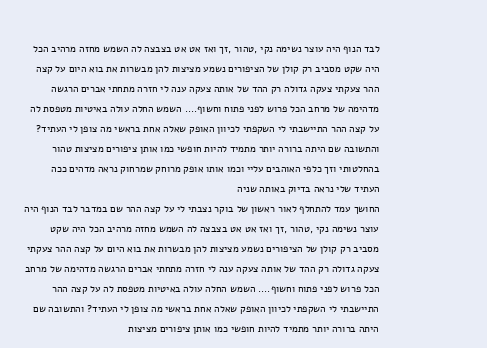לבד הנוף היה עוצר נשימה נקי ,טהור ,זך ואז אט אט בצבצה לה השמש מחזה מרהיב הכל היה שקט מסביב רק קולן של הציפורים נשמע מציצות להן מבשרות את בוא היום על קצה ההר צעקתי צעקה גדולה רק ההד של אותה צעקה ענה לי חזרה מתחתי אברים הרגשה מדהימה של מרחב הכל פרוש לפני פתוח וחשוף.... השמש החלה עולה באיטיות מטפסת לה על קצה ההר התיישבתי לי השקפתי לכיוון האופק שאלה אחת בראשי מה צופן לי העתיד? והתשובה שם היתה ברורה יותר מתמיד להיות חופשי כמו אותן ציפורים מציצות טהור בהחלטותי וזך כלפי האוהבים עליי וכמו אותו אופק מרוחק שמרחוק נראה מדהים ככה העתיד שלי נראה בדיוק באותה שניה
החושך עמד להתחלף לאור ראשון של בוקר נצבתי לי על קצה ההר שם במדבר לבד הנוף היה עוצר נשימה נקי ,טהור ,זך ואז אט אט בצבצה לה השמש מחזה מרהיב הכל היה שקט מסביב רק קולן של הציפורים נשמע מציצות להן מבשרות את בוא היום על קצה ההר צעקתי צעקה גדולה רק ההד של אותה צעקה ענה לי חזרה מתחתי אברים הרגשה מדהימה של מרחב הכל פרוש לפני פתוח וחשוף.... השמש החלה עולה באיטיות מטפסת לה על קצה ההר התיישבתי לי השקפתי לכיוון האופק שאלה אחת בראשי מה צופן לי העתיד? והתשובה שם היתה ברורה יותר מתמיד להיות חופשי כמו אותן ציפורים מציצות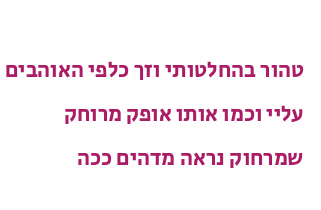טהור בהחלטותי וזך כלפי האוהבים עליי וכמו אותו אופק מרוחק שמרחוק נראה מדהים ככה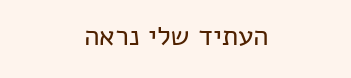העתיד שלי נראה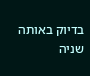בדיוק באותה שניה